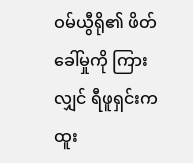ဝမ်ယွီရို၏ ဖိတ်ခေါ်မှုကို ကြားလျှင် ရီဖူရှင်းက ထူး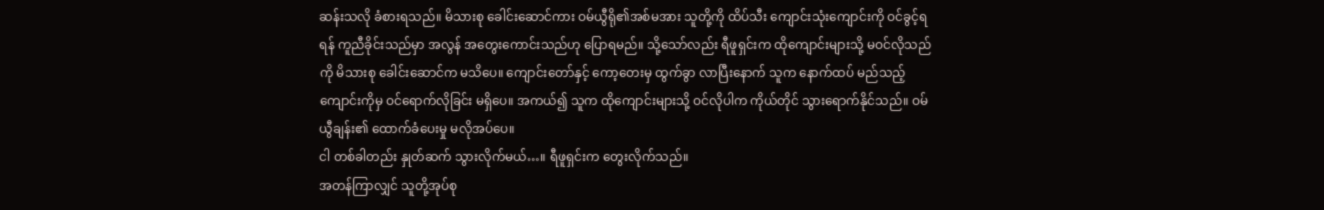ဆန်းသလို ခံစားရသည်။ မိသားစု ခေါင်းဆောင်ကား ဝမ်ယွီရို၏အစ်မအား သူတို့ကို ထိပ်သီး ကျောင်းသုံးကျောင်းကို ဝင်ခွင့်ရရန် ကူညီခိုင်းသည်မှာ အလွန် အတွေးကောင်းသည်ဟု ပြောရမည်။ သို့သော်လည်း ရီဖူရှင်းက ထိုကျောင်းများသို့ မဝင်လိုသည်ကို မိသားစု ခေါင်းဆောင်က မသိပေ။ ကျောင်းတော်နှင့် ကော့တေးမှ ထွက်ခွာ လာပြီးနောက် သူက နောက်ထပ် မည်သည့်ကျောင်းကိုမှ ဝင်ရောက်လိုခြင်း မရှိပေ။ အကယ်၍ သူက ထိုကျောင်းများသို့ ဝင်လိုပါက ကိုယ်တိုင် သွားရောက်နိုင်သည်။ ဝမ်ယွီချန်း၏ ထောက်ခံပေးမှု မလိုအပ်ပေ။
ငါ တစ်ခါတည်း နှုတ်ဆက် သွားလိုက်မယ်…။ ရီဖူရှင်းက တွေးလိုက်သည်။
အတန်ကြာလျှင် သူတို့အုပ်စု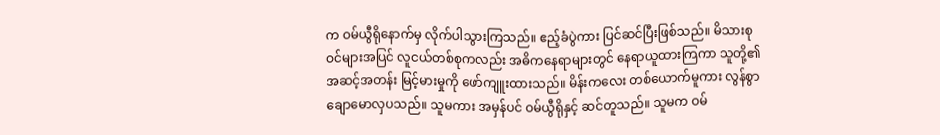က ဝမ်ယွီရိုနောက်မှ လိုက်ပါသွားကြသည်။ ဧည့်ခံပွဲကား ပြင်ဆင်ပြီးဖြစ်သည်။ မိသားစုဝင်များအပြင် လူငယ်တစ်စုကလည်း အဓိကနေရာများတွင် နေရာယူထားကြကာ သူတို့၏ အဆင့်အတန်း မြင့်မားမှုကို ဖော်ကျူးထားသည်။ မိန်းကလေး တစ်ယောက်မူကား လွန်စွာ ချောမောလှပသည်။ သူမကား အမှန်ပင် ဝမ်ယွီရိုနှင့် ဆင်တူသည်။ သူမက ဝမ်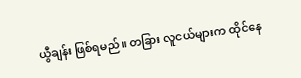ယွီချန်း ဖြစ်ရမည်။ တခြား လူငယ်များက ထိုင်နေ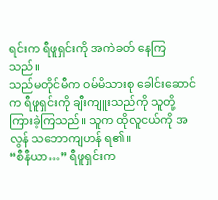ရင်းက ရီဖူရှင်းကို အကဲခတ် နေကြသည်။
သည်မတိုင်မီက ဝမ်မိသားစု ခေါင်းဆောင်က ရီဖူရှင်းကို ချီးကျူးသည်ကို သူတို့ ကြားခဲ့ကြသည်။ သူက ထိုလူငယ်ကို အလွန် သဘောကျဟန် ရ၏။
“စီနီယာ…” ရီဖူရှင်းက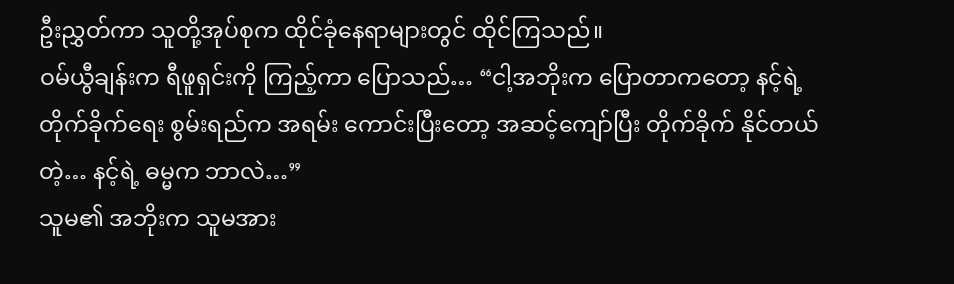ဦးညွှတ်ကာ သူတို့အုပ်စုက ထိုင်ခုံနေရာများတွင် ထိုင်ကြသည်။
ဝမ်ယွီချန်းက ရီဖူရှင်းကို ကြည့်ကာ ပြောသည်… “ငါ့အဘိုးက ပြောတာကတော့ နင့်ရဲ့ တိုက်ခိုက်ရေး စွမ်းရည်က အရမ်း ကောင်းပြီးတော့ အဆင့်ကျော်ပြီး တိုက်ခိုက် နိုင်တယ်တဲ့… နင့်ရဲ့ ဓမ္မက ဘာလဲ…”
သူမ၏ အဘိုးက သူမအား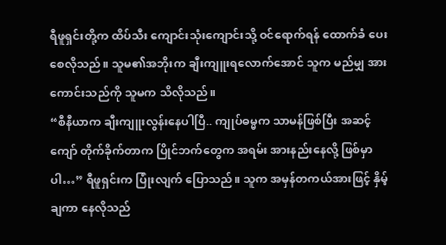ရီဖူရှင်းတို့က ထိပ်သီး ကျောင်းသုံးကျောင်းသို့ ဝင်ရောက်ရန် ထောက်ခံ ပေးစေလိုသည်။ သူမ၏အဘိုးက ချီးကျူးရလောက်အောင် သူက မည်မျှ အားကောင်းသည်ကို သူမက သိလိုသည်။
“စီနီယာက ချီးကျူးလွန်းနေပါပြီ.. ကျုပ်ဓမ္မက သာမန်ဖြစ်ပြီး အဆင့်ကျော် တိုက်ခိုက်တာက ပြိုင်ဘက်တွေက အရမ်း အားနည်းနေလို့ ဖြစ်မှာပါ…” ရီဖူရှင်းက ပြုံးလျက် ပြောသည်။ သူက အမှန်တကယ်အားဖြင့် နှိမ့်ချကာ နေလိုသည်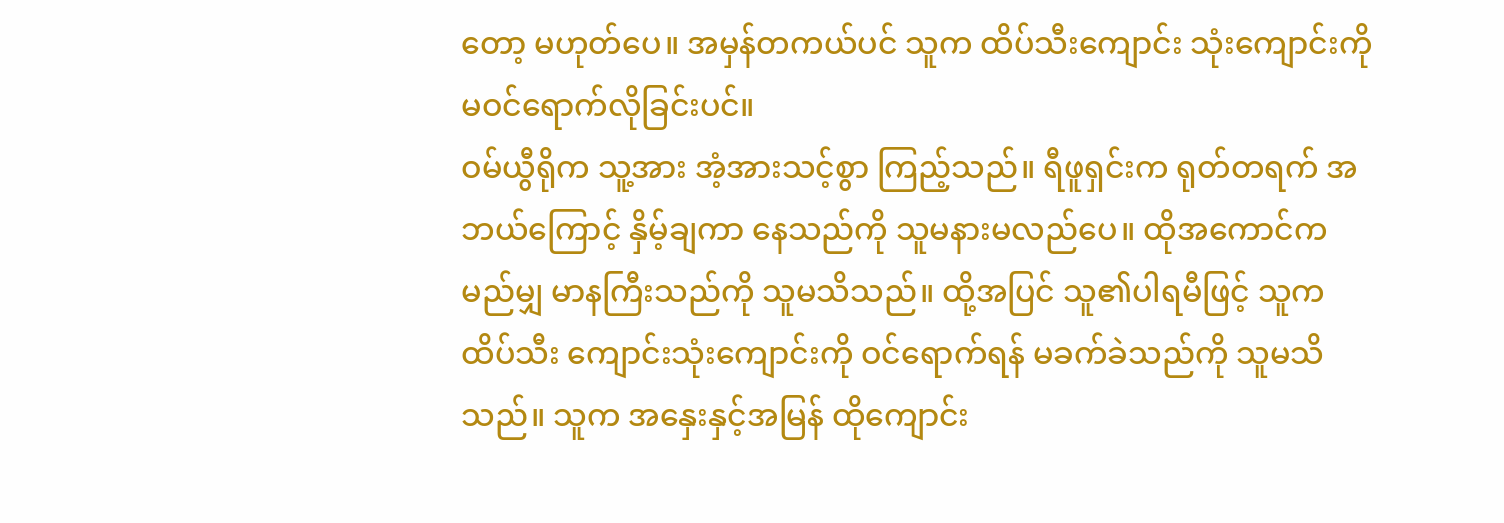တော့ မဟုတ်ပေ။ အမှန်တကယ်ပင် သူက ထိပ်သီးကျောင်း သုံးကျောင်းကို မဝင်ရောက်လိုခြင်းပင်။
ဝမ်ယွီရိုက သူ့အား အံ့အားသင့်စွာ ကြည့်သည်။ ရီဖူရှင်းက ရုတ်တရက် အဘယ်ကြောင့် နှိမ့်ချကာ နေသည်ကို သူမနားမလည်ပေ။ ထိုအကောင်က မည်မျှ မာနကြီးသည်ကို သူမသိသည်။ ထို့အပြင် သူ၏ပါရမီဖြင့် သူက ထိပ်သီး ကျောင်းသုံးကျောင်းကို ဝင်ရောက်ရန် မခက်ခဲသည်ကို သူမသိသည်။ သူက အနှေးနှင့်အမြန် ထိုကျောင်း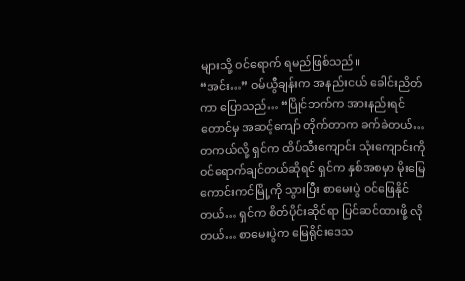များသို့ ဝင်ရောက် ရမည်ဖြစ်သည်။
“အင်း…” ဝမ်ယွီချန်းက အနည်းငယ် ခေါင်းညိတ်ကာ ပြောသည်… “ပြိုင်ဘက်က အားနည်းရင်တောင်မှ အဆင့်ကျော် တိုက်တာက ခက်ခဲတယ်… တကယ်လို့ ရှင်က ထိပ်သီးကျောင်း သုံးကျောင်းကို ဝင်ရောက်ချင်တယ်ဆိုရင် ရှင်က နှစ်အစမှာ မိုးမြေကောင်းကင်မြို့ကို သွားပြီး စာမေးပွဲ ဝင်ဖြေနိုင်တယ်… ရှင်က စိတ်ပိုင်းဆိုင်ရာ ပြင်ဆင်ထားဖို့ လိုတယ်… စာမေးပွဲက မြေရိုင်းဒေသ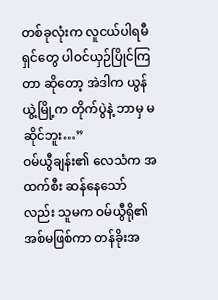တစ်ခုလုံးက လူငယ်ပါရမီရှင်တွေ ပါဝင်ယှဉ်ပြိုင်ကြတာ ဆိုတော့ အဲဒါက ယွန်ယွဲ့မြို့က တိုက်ပွဲနဲ့ ဘာမှ မဆိုင်ဘူး…”
ဝမ်ယွီချန်း၏ လေသံက အထက်စီး ဆန်နေသော်လည်း သူမက ဝမ်ယွီရို၏ အစ်မဖြစ်ကာ တန်ခိုးအ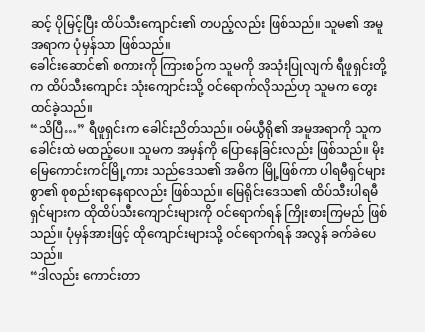ဆင့် ပိုမြင့်ပြီး ထိပ်သီးကျောင်း၏ တပည့်လည်း ဖြစ်သည်။ သူမ၏ အမူအရာက ပုံမှန်သာ ဖြစ်သည်။
ခေါင်းဆောင်၏ စကားကို ကြားစဉ်က သူမကို အသုံးပြုလျက် ရီဖူရှင်းတို့က ထိပ်သီးကျောင်း သုံးကျောင်းသို့ ဝင်ရောက်လိုသည်ဟု သူမက တွေးထင်ခဲ့သည်။
“သိပြီ…” ရီဖူရှင်းက ခေါင်းညိတ်သည်။ ဝမ်ယွီရို၏ အမူအရာကို သူက ခေါင်းထဲ မထည့်ပေ။ သူမက အမှန်ကို ပြောနေခြင်းလည်း ဖြစ်သည်။ မိုးမြေကောင်းကင်မြို့ကား သည်ဒေသ၏ အဓိက မြို့ဖြစ်ကာ ပါရမီရှင်များစွာ၏ စုစည်းရာနေရာလည်း ဖြစ်သည်။ မြေရိုင်းဒေသ၏ ထိပ်သီးပါရမီရှင်များက ထိုထိပ်သီးကျောင်းများကို ဝင်ရောက်ရန် ကြိုးစားကြမည် ဖြစ်သည်။ ပုံမှန်အားဖြင့် ထိုကျောင်းများသို့ ဝင်ရောက်ရန် အလွန် ခက်ခဲပေသည်။
“ဒါလည်း ကောင်းတာ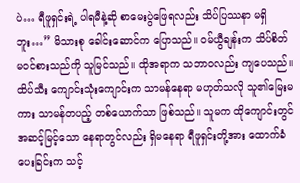ပဲ… ရီဖူရှင်းရဲ့ ပါရမီနဲ့ဆို စာမေးပွဲဖြေရလည်း သိပ်ပြဿနာ မရှိဘူး…” မိသားစု ခေါင်းဆောင်က ပြောသည်။ ဝမ်ယွီချန်းက သိပ်စိတ်မဝင်စားသည်ကို သူမြင်သည်။ ထိုအရာက သဘာဝလည်း ကျပေသည်။ ထိပ်သီး ကျောင်းသုံးကျောင်းက သာမန်နေရာ မဟုတ်သလို သူ၏မြေးမကား သာမန်တပည့် တစ်ယောက်သာ ဖြစ်သည်။ သူမက ထိုကျောင်းတွင် အဆင့်မြင့်သော နေရာတွင်လည်း ရှိမနေရာ ရီဖူရှင်းတို့အား ထောက်ခံပေးခြင်းက သင့်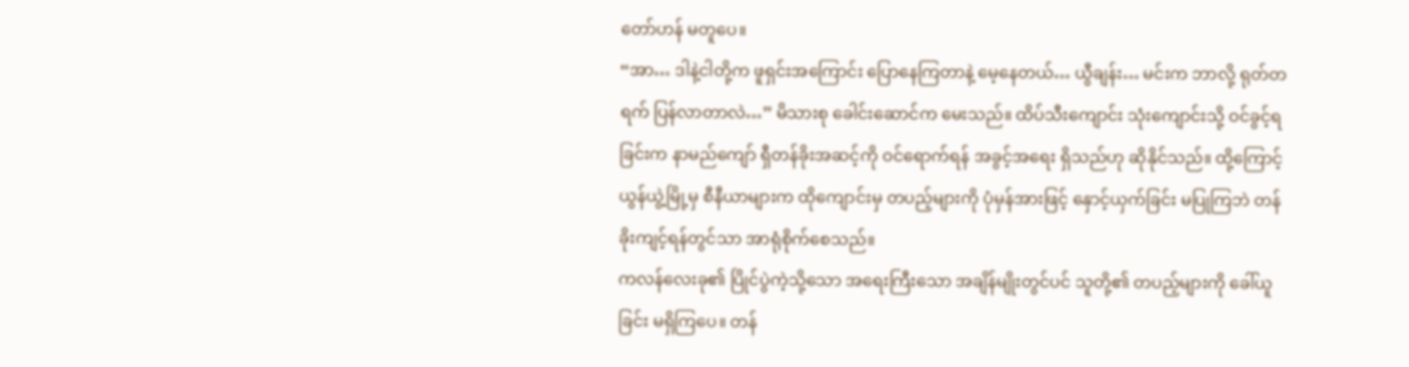တော်ဟန် မတူပေ။
“အာ… ဒါနဲ့ငါတို့က ဖူရှင်းအကြောင်း ပြောနေကြတာနဲ့ မေ့နေတယ်… ယွီချန်း… မင်းက ဘာလို့ ရုတ်တရက် ပြန်လာတာလဲ…” မိသားစု ခေါင်းဆောင်က မေးသည်။ ထိပ်သီးကျောင်း သုံးကျောင်းသို့ ဝင်ခွင့်ရခြင်းက နာမည်ကျော် ရှီတန်ခိုးအဆင့်ကို ဝင်ရောက်ရန် အခွင့်အရေး ရှိသည်ဟု ဆိုနိုင်သည်။ ထို့ကြောင့် ယွန်ယွဲ့မြို့မှ စီနီယာများက ထိုကျောင်းမှ တပည့်များကို ပုံမှန်အားဖြင့် နှောင့်ယှက်ခြင်း မပြုကြဘဲ တန်ခိုးကျင့်ရန်တွင်သာ အာရုံစိုက်စေသည်။
ကလန်လေးခု၏ ပြိုင်ပွဲကဲ့သို့သော အရေးကြီးသော အချိန်မျိုးတွင်ပင် သူတို့၏ တပည့်များကို ခေါ်ယူခြင်း မရှိကြပေ။ တန်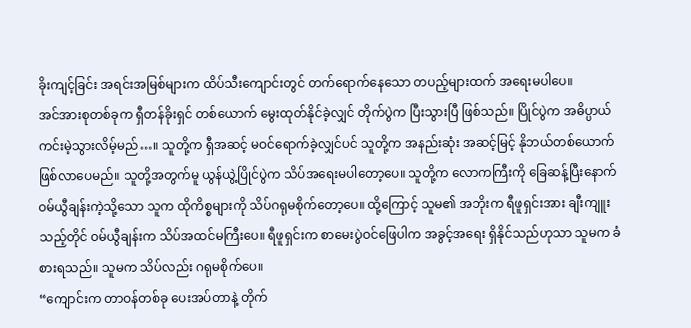ခိုးကျင့်ခြင်း အရင်းအမြစ်များက ထိပ်သီးကျောင်းတွင် တက်ရောက်နေသော တပည့်များထက် အရေးမပါပေ။
အင်အားစုတစ်ခုက ရှီတန်ခိုးရှင် တစ်ယောက် မွေးထုတ်နိုင်ခဲ့လျှင် တိုက်ပွဲက ပြီးသွားပြီ ဖြစ်သည်။ ပြိုင်ပွဲက အဓိပ္ပာယ် ကင်းမဲ့သွားလိမ့်မည်…။ သူတို့က ရှီအဆင့် မဝင်ရောက်ခဲ့လျှင်ပင် သူတို့က အနည်းဆုံး အဆင့်မြင့် နိုဘယ်တစ်ယောက် ဖြစ်လာပေမည်။ သူတို့အတွက်မူ ယွန်ယွဲ့ပြိုင်ပွဲက သိပ်အရေးမပါတော့ပေ။ သူတို့က လောကကြီးကို ခြေဆန့်ပြီးနောက် ဝမ်ယွီချန်းကဲ့သို့သော သူက ထိုကိစ္စများကို သိပ်ဂရုမစိုက်တော့ပေ။ ထို့ကြောင့် သူမ၏ အဘိုးက ရီဖူရှင်းအား ချီးကျူးသည့်တိုင် ဝမ်ယွီချန်းက သိပ်အထင်မကြီးပေ။ ရီဖူရှင်းက စာမေးပွဲဝင်ဖြေပါက အခွင့်အရေး ရှိနိုင်သည်ဟုသာ သူမက ခံစားရသည်။ သူမက သိပ်လည်း ဂရုမစိုက်ပေ။
“ကျောင်းက တာဝန်တစ်ခု ပေးအပ်တာနဲ့ တိုက်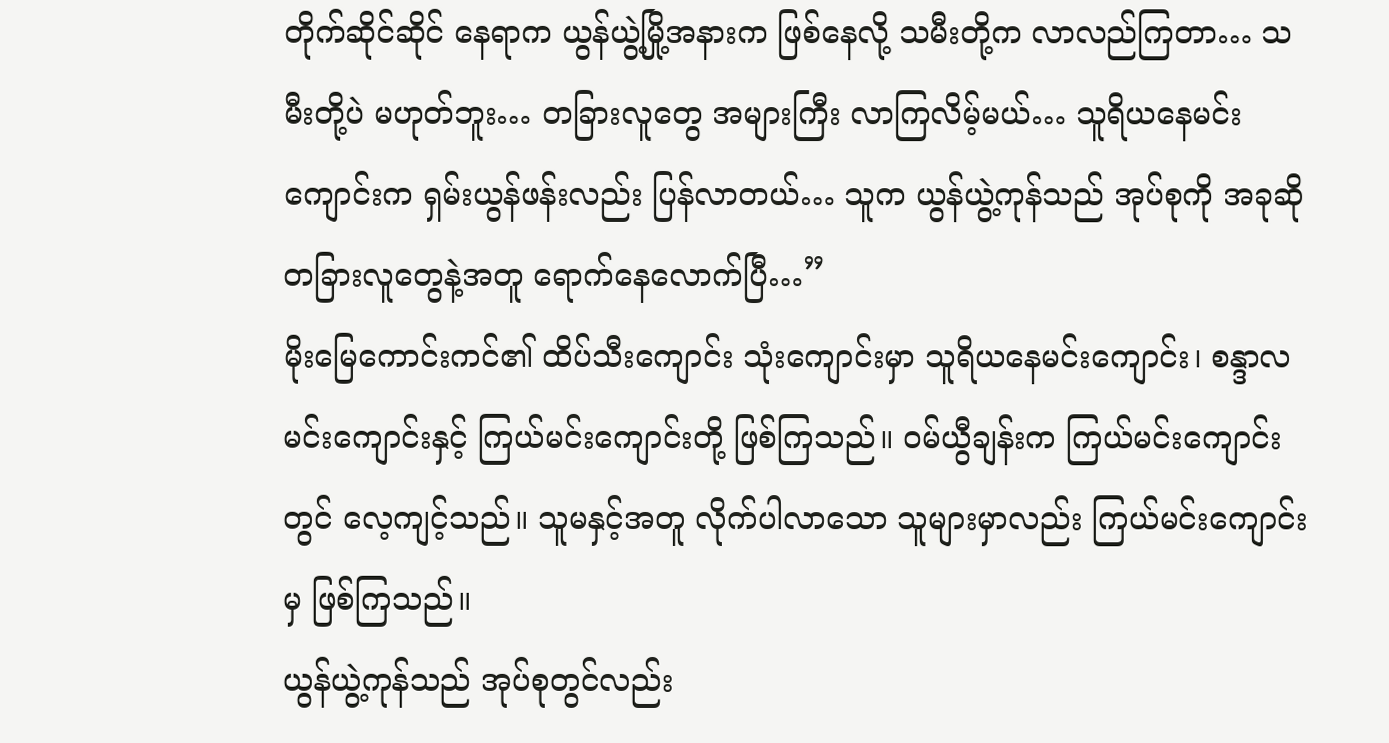တိုက်ဆိုင်ဆိုင် နေရာက ယွန်ယွဲ့မြို့အနားက ဖြစ်နေလို့ သမီးတို့က လာလည်ကြတာ… သမီးတို့ပဲ မဟုတ်ဘူး… တခြားလူတွေ အများကြီး လာကြလိမ့်မယ်… သူရိယနေမင်း ကျောင်းက ရှမ်းယွန်ဖန်းလည်း ပြန်လာတယ်… သူက ယွန်ယွဲ့ကုန်သည် အုပ်စုကို အခုဆို တခြားလူတွေနဲ့အတူ ရောက်နေလောက်ပြီ…”
မိုးမြေကောင်းကင်၏ ထိပ်သီးကျောင်း သုံးကျောင်းမှာ သူရိယနေမင်းကျောင်း၊ စန္ဒာလမင်းကျောင်းနှင့် ကြယ်မင်းကျောင်းတို့ ဖြစ်ကြသည်။ ဝမ်ယွီချန်းက ကြယ်မင်းကျောင်းတွင် လေ့ကျင့်သည်။ သူမနှင့်အတူ လိုက်ပါလာသော သူများမှာလည်း ကြယ်မင်းကျောင်းမှ ဖြစ်ကြသည်။
ယွန်ယွဲ့ကုန်သည် အုပ်စုတွင်လည်း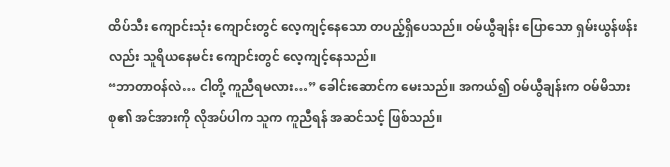ထိပ်သီး ကျောင်းသုံး ကျောင်းတွင် လေ့ကျင့်နေသော တပည့်ရှိပေသည်။ ဝမ်ယွီချန်း ပြောသော ရှမ်းယွန်ဖန်းလည်း သူရိယနေမင်း ကျောင်းတွင် လေ့ကျင့်နေသည်။
“ဘာတာဝန်လဲ… ငါတို့ ကူညီရမလား…” ခေါင်းဆောင်က မေးသည်။ အကယ်၍ ဝမ်ယွီချန်းက ဝမ်မိသားစု၏ အင်အားကို လိုအပ်ပါက သူက ကူညီရန် အဆင်သင့် ဖြစ်သည်။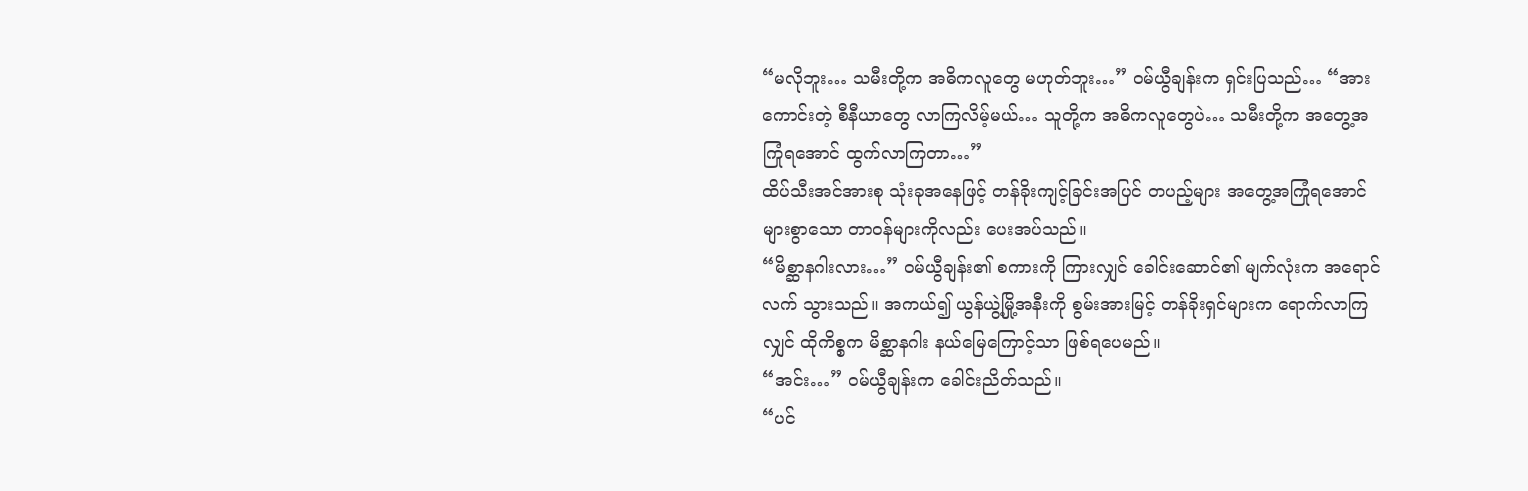“မလိုဘူး… သမီးတို့က အဓိကလူတွေ မဟုတ်ဘူး…” ဝမ်ယွီချန်းက ရှင်းပြသည်… “အားကောင်းတဲ့ စီနီယာတွေ လာကြလိမ့်မယ်… သူတို့က အဓိကလူတွေပဲ… သမီးတို့က အတွေ့အကြုံရအောင် ထွက်လာကြတာ…”
ထိပ်သီးအင်အားစု သုံးခုအနေဖြင့် တန်ခိုးကျင့်ခြင်းအပြင် တပည့်များ အတွေ့အကြုံရအောင် များစွာသော တာဝန်များကိုလည်း ပေးအပ်သည်။
“မိစ္ဆာနဂါးလား…” ဝမ်ယွီချန်း၏ စကားကို ကြားလျှင် ခေါင်းဆောင်၏ မျက်လုံးက အရောင်လက် သွားသည်။ အကယ်၍ ယွန်ယွဲ့မြို့အနီးကို စွမ်းအားမြင့် တန်ခိုးရှင်များက ရောက်လာကြလျှင် ထိုကိစ္စက မိစ္ဆာနဂါး နယ်မြေကြောင့်သာ ဖြစ်ရပေမည်။
“အင်း…” ဝမ်ယွီချန်းက ခေါင်းညိတ်သည်။
“ပင်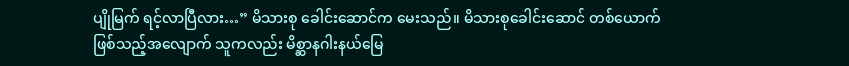ပျိုမြက် ရင့်လာပြီလား…” မိသားစု ခေါင်းဆောင်က မေးသည်။ မိသားစုခေါင်းဆောင် တစ်ယောက် ဖြစ်သည့်အလျောက် သူကလည်း မိစ္ဆာနဂါးနယ်မြေ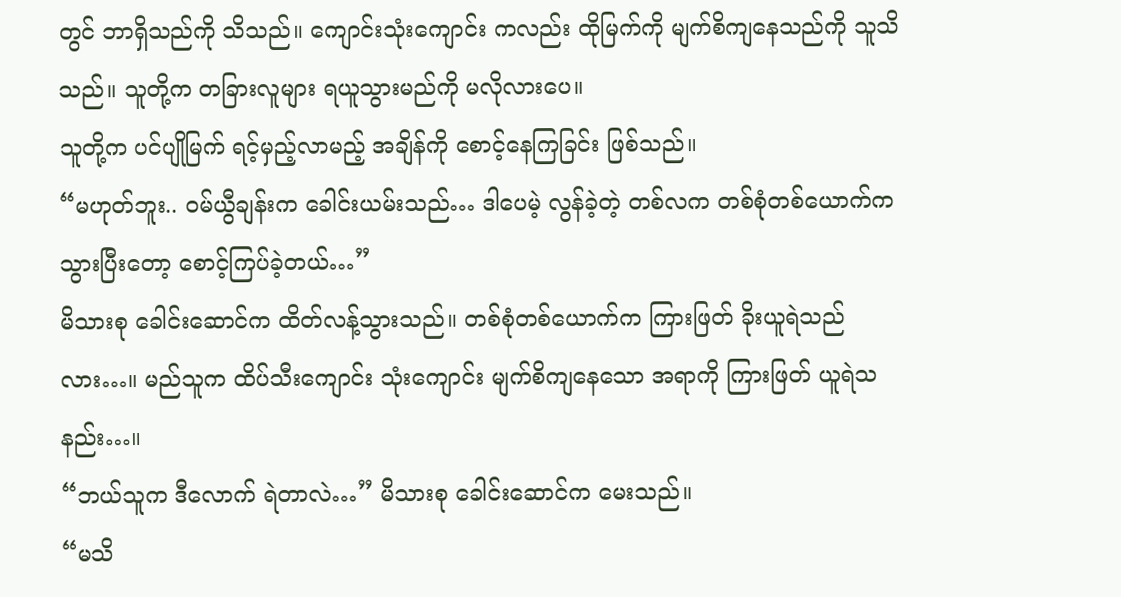တွင် ဘာရှိသည်ကို သိသည်။ ကျောင်းသုံးကျောင်း ကလည်း ထိုမြက်ကို မျက်စိကျနေသည်ကို သူသိသည်။ သူတို့က တခြားလူများ ရယူသွားမည်ကို မလိုလားပေ။
သူတို့က ပင်ပျိုမြက် ရင့်မှည့်လာမည့် အချိန်ကို စောင့်နေကြခြင်း ဖြစ်သည်။
“မဟုတ်ဘူး.. ဝမ်ယွီချန်းက ခေါင်းယမ်းသည်… ဒါပေမဲ့ လွန်ခဲ့တဲ့ တစ်လက တစ်စုံတစ်ယောက်က သွားပြီးတော့ စောင့်ကြပ်ခဲ့တယ်…”
မိသားစု ခေါင်းဆောင်က ထိတ်လန့်သွားသည်။ တစ်စုံတစ်ယောက်က ကြားဖြတ် ခိုးယူရဲသည်လား…။ မည်သူက ထိပ်သီးကျောင်း သုံးကျောင်း မျက်စိကျနေသော အရာကို ကြားဖြတ် ယူရဲသနည်း…။
“ဘယ်သူက ဒီလောက် ရဲတာလဲ…” မိသားစု ခေါင်းဆောင်က မေးသည်။
“မသိ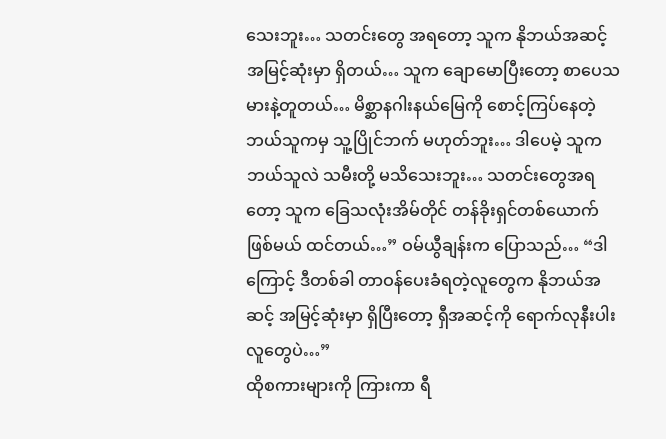သေးဘူး… သတင်းတွေ အရတော့ သူက နိုဘယ်အဆင့် အမြင့်ဆုံးမှာ ရှိတယ်… သူက ချောမောပြီးတော့ စာပေသမားနဲ့တူတယ်… မိစ္ဆာနဂါးနယ်မြေကို စောင့်ကြပ်နေတဲ့ ဘယ်သူကမှ သူ့ပြိုင်ဘက် မဟုတ်ဘူး… ဒါပေမဲ့ သူက ဘယ်သူလဲ သမီးတို့ မသိသေးဘူး… သတင်းတွေအရတော့ သူက ခြေသလုံးအိမ်တိုင် တန်ခိုးရှင်တစ်ယောက် ဖြစ်မယ် ထင်တယ်…” ဝမ်ယွီချန်းက ပြောသည်… “ဒါကြောင့် ဒီတစ်ခါ တာဝန်ပေးခံရတဲ့လူတွေက နိုဘယ်အဆင့် အမြင့်ဆုံးမှာ ရှိပြီးတော့ ရှီအဆင့်ကို ရောက်လုနီးပါး လူတွေပဲ…”
ထိုစကားများကို ကြားကာ ရီ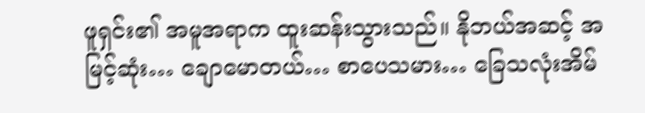ဖူရှင်း၏ အမူအရာက ထူးဆန်းသွားသည်။ နိုဘယ်အဆင့် အမြင့်ဆုံး… ချောမောတယ်… စာပေသမား… ခြေသလုံးအိမ်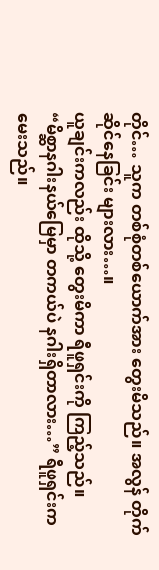တိုင်… သူက တစ်စုံတစ်ယောက်အား တွေးမိသည်။ အလွန် တိုက်ဆိုင်နေခြင်း များလား…။
ယူချင်းကလည်း ထိုသို့ တွေးမိကာ ရီဖူရှင်းကို ကြည့်သည်။
“မိစ္ဆာနဂါးနယ်မြေမှာ တကယ်ပဲ နဂါးရှိတာလား…” ရီဖူရှင်းက မေးသည်။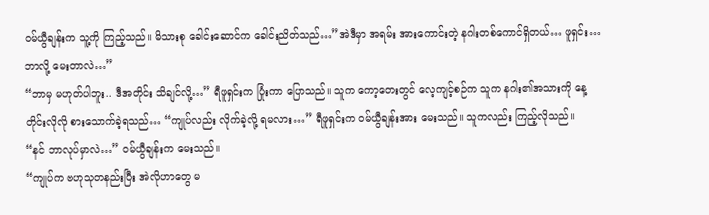ဝမ်ယွီချန်းက သူ့ကို ကြည့်သည်။ မိသားစု ခေါင်းဆောင်က ခေါင်းညိတ်သည်…”အဲဒီမှာ အရမ်း အားကောင်းတဲ့ နဂါးတစ်ကောင်ရှိတယ်… ဖူရှင်း… ဘာလို့ မေးတာလဲ…”
“ဘာမှ မဟုတ်ပါဘူး.. ဒီအတိုင်း သိချင်လို့…” ရီဖူရှင်းက ပြုံးကာ ပြောသည်။ သူက ကော့တေးတွင် လေ့ကျင့်စဉ်က သူက နဂါး၏အသားကို နေ့တိုင်းလိုလို စားသောက်ခဲ့ရသည်… “ကျုပ်လည်း လိုက်ခဲ့လို့ ရမလား…” ရီဖူရှင်းက ဝမ်ယွီချန်းအား မေးသည်။ သူကလည်း ကြည့်လိုသည်။
“နင် ဘာလုပ်မှာလဲ…” ဝမ်ယွီချန်းက မေးသည်။
“ကျုပ်က ဗဟုသုတနည်းပြီး အဲလိုဟာတွေ မ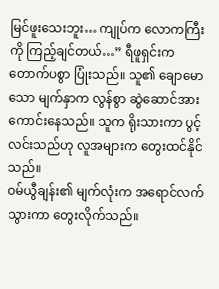မြင်ဖူးသေးဘူး… ကျုပ်က လောကကြီးကို ကြည့်ချင်တယ်…” ရီဖူရှင်းက တောက်ပစွာ ပြုံးသည်။ သူ၏ ချောမောသော မျက်နှာက လွန်စွာ ဆွဲဆောင်အား ကောင်းနေသည်။ သူက ရိုးသားကာ ပွင့်လင်းသည်ဟု လူအများက တွေးထင်နိုင်သည်။
ဝမ်ယွီချန်း၏ မျက်လုံးက အရောင်လက် သွားကာ တွေးလိုက်သည်။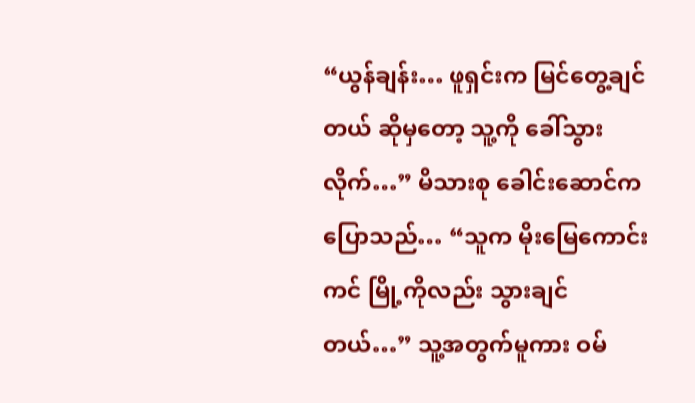“ယွန်ချန်း… ဖူရှင်းက မြင်တွေ့ချင်တယ် ဆိုမှတော့ သူ့ကို ခေါ်သွားလိုက်…” မိသားစု ခေါင်းဆောင်က ပြောသည်… “သူက မိုးမြေကောင်းကင် မြို့ကိုလည်း သွားချင်တယ်…” သူ့အတွက်မူကား ဝမ်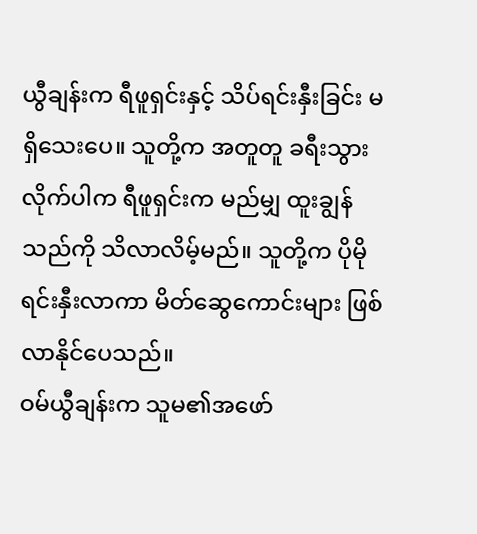ယွီချန်းက ရီဖူရှင်းနှင့် သိပ်ရင်းနှီးခြင်း မရှိသေးပေ။ သူတို့က အတူတူ ခရီးသွားလိုက်ပါက ရီဖူရှင်းက မည်မျှ ထူးချွန်သည်ကို သိလာလိမ့်မည်။ သူတို့က ပိုမို ရင်းနှီးလာကာ မိတ်ဆွေကောင်းများ ဖြစ်လာနိုင်ပေသည်။
ဝမ်ယွီချန်းက သူမ၏အဖော်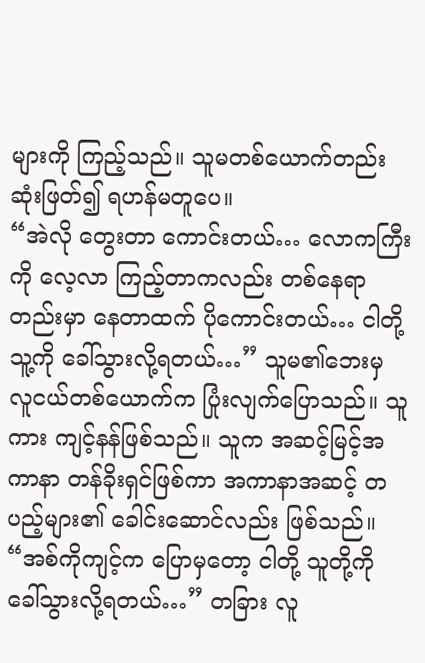များကို ကြည့်သည်။ သူမတစ်ယောက်တည်း ဆုံးဖြတ်၍ ရဟန်မတူပေ။
“အဲလို တွေးတာ ကောင်းတယ်… လောကကြီးကို လေ့လာ ကြည့်တာကလည်း တစ်နေရာတည်းမှာ နေတာထက် ပိုကောင်းတယ်… ငါတို့ သူ့ကို ခေါ်သွားလို့ရတယ်…” သူမ၏ဘေးမှ လူငယ်တစ်ယောက်က ပြုံးလျက်ပြောသည်။ သူကား ကျင့်နန်ဖြစ်သည်။ သူက အဆင့်မြင့်အကာနာ တန်ခိုးရှင်ဖြစ်ကာ အကာနာအဆင့် တပည့်များ၏ ခေါင်းဆောင်လည်း ဖြစ်သည်။
“အစ်ကိုကျင့်က ပြောမှတော့ ငါတို့ သူတို့ကို ခေါ်သွားလို့ရတယ်…” တခြား လူ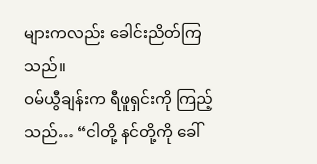များကလည်း ခေါင်းညိတ်ကြသည်။
ဝမ်ယွီချန်းက ရီဖူရှင်းကို ကြည့်သည်… “ငါတို့ နင်တို့ကို ခေါ်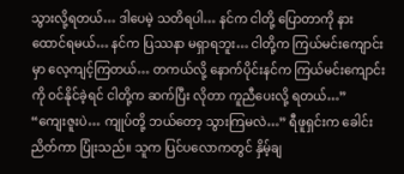သွားလို့ရတယ်… ဒါပေမဲ့ သတိရပါ… နင်က ငါတို့ ပြောတာကို နားထောင်ရမယ်… နင်က ပြဿနာ မရှာရဘူး… ငါတို့က ကြယ်မင်းကျောင်းမှာ လေ့ကျင့်ကြတယ်… တကယ်လို့ နောက်ပိုင်းနင်က ကြယ်မင်းကျောင်းကို ဝင်နိုင်ခဲ့ရင် ငါတို့က ဆက်ပြီး လိုတာ ကူညီပေးလို့ ရတယ်…”
“ကျေးဇူးပဲ… ကျုပ်တို့ ဘယ်တော့ သွားကြမလဲ…” ရီဖူရှင်းက ခေါင်းညိတ်ကာ ပြုံးသည်။ သူက ပြင်ပလောကတွင် နှိမ့်ချ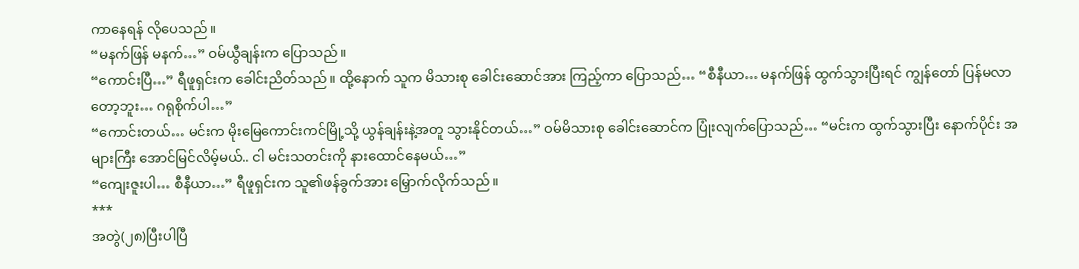ကာနေရန် လိုပေသည်။
“မနက်ဖြန် မနက်…” ဝမ်ယွီချန်းက ပြောသည်။
“ကောင်းပြီ…” ရီဖူရှင်းက ခေါင်းညိတ်သည်။ ထို့နောက် သူက မိသားစု ခေါင်းဆောင်အား ကြည့်ကာ ပြောသည်… “စီနီယာ… မနက်ဖြန် ထွက်သွားပြီးရင် ကျွန်တော် ပြန်မလာတော့ဘူး… ဂရုစိုက်ပါ…”
“ကောင်းတယ်… မင်းက မိုးမြေကောင်းကင်မြို့သို့ ယွန်ချန်းနဲ့အတူ သွားနိုင်တယ်…” ဝမ်မိသားစု ခေါင်းဆောင်က ပြုံးလျက်ပြောသည်… “မင်းက ထွက်သွားပြီး နောက်ပိုင်း အများကြီး အောင်မြင်လိမ့်မယ်.. ငါ မင်းသတင်းကို နားထောင်နေမယ်…”
“ကျေးဇူးပါ… စီနီယာ…” ရီဖူရှင်းက သူ၏ဖန်ခွက်အား မြှောက်လိုက်သည်။
***
အတွဲ(၂၈)ပြီးပါပြီ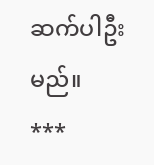ဆက်ပါဦးမည်။
***